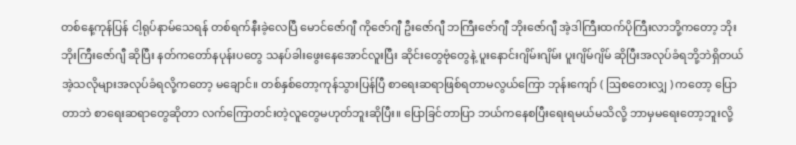တစ်နေ့ကုန်ပြန် ငါ့ရုပ်နာမ်သေရန် တစ်ရက်နီးခဲ့လေပြီ မောင်ဇော်ဂျီ ကိုဇော်ဂျီ ဦးဇော်ဂျီ ဘကြီးဇော်ဂျီ ဘိုးဇော်ဂျီ အဲ့ဒါကြီးထက်ပိုကြီးလာဘို့ကတော့ ဘိုးဘိုးကြီးဇော်ဂျီ ဆိုပြီး နတ်ကတော်နပုန်းပတွေ သနပ်ခါးဖွေးနေအောင်လူးပြီး ဆိုင်းတွေဗုံတွေနဲ့ ပူးနောင်းဂျိမ်းဂျိမ်း ပူးဂျိမ်ဂျိမ် ဆိုပြီးအလုပ်ခံရဘို့ဘဲရှိတယ် အဲ့သလိုများအလုပ်ခံရလို့ကတော့ မချောင်။ တစ်နှစ်တော့ကုန်သွားပြန်ပြီ စာရေးဆရာဖြစ်ရတာမလွယ်ကြော ဘုန်းကျော် ( ဩစတေးလျှ ) ကတော့ ပြောတာဘဲ စာရေးဆရာတွေဆိုတာ လက်ကြောတင်းတဲ့လူတွေမဟုတ်ဘူးဆိုပြီး။ ပြောခြင်တာပြာ ဘယ်ကနေစပြီးရေးရမယ်မသိလို့ ဘာမှမရေးတော့ဘူးလို့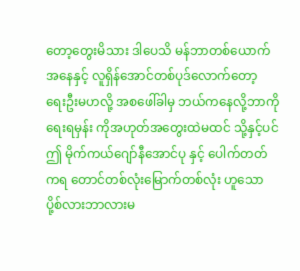တော့တွေးမိသား ဒါပေသိ မန်ဘာတစ်ယောက်အနေနှင့် လူရှိန်အောင်တစ်ပုဒ်လောက်တော့ ရေးဦးမဟလို့ အစဖေါ်ခါမှ ဘယ်ကနေလို့ဘာကိုရေးရမှန်း ကိုအဟုတ်အတွေးထဲမထင် သို့နှင့်ပင် ဤ မိုက်ကယ်ဂျော်နီအောင်ပု နှင့် ပေါက်တတ်ကရ တောင်တစ်လုံးမြောက်တစ်လုံး ဟူသော ပို့စ်လားဘာလားမ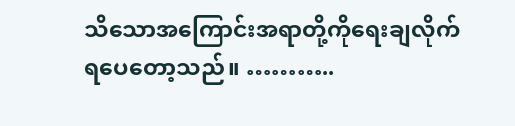သိသောအကြောင်းအရာတို့ကိုရေးချလိုက်ရပေတော့သည်။ ………..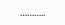………..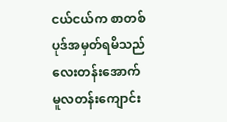ငယ်ငယ်က စာတစ်ပုဒ်အမှတ်ရမိသည် လေးတန်းအောက်မူလတန်းကျောင်း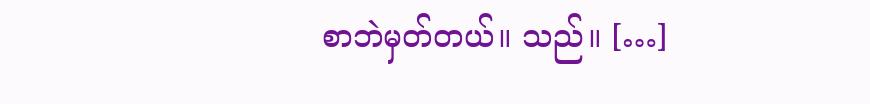စာဘဲမှတ်တယ်။ သည်။ […]